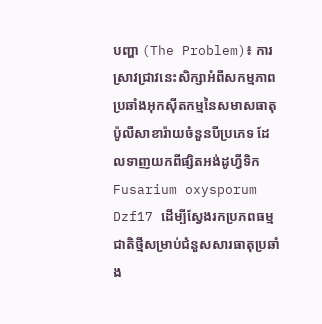បញ្ហា (The Problem)៖ ការស្រាវជ្រាវនេះសិក្សាអំពីសកម្មភាពប្រឆាំងអុកស៊ីតកម្មនៃសមាសធាតុប៉ូលីសាខារ៉ាយចំនួនបីប្រភេទ ដែលទាញយកពីផ្សិតអង់ដូហ្វីទិក Fusarium oxysporum Dzf17 ដើម្បីស្វែងរកប្រភពធម្មជាតិថ្មីសម្រាប់ជំនួសសារធាតុប្រឆាំង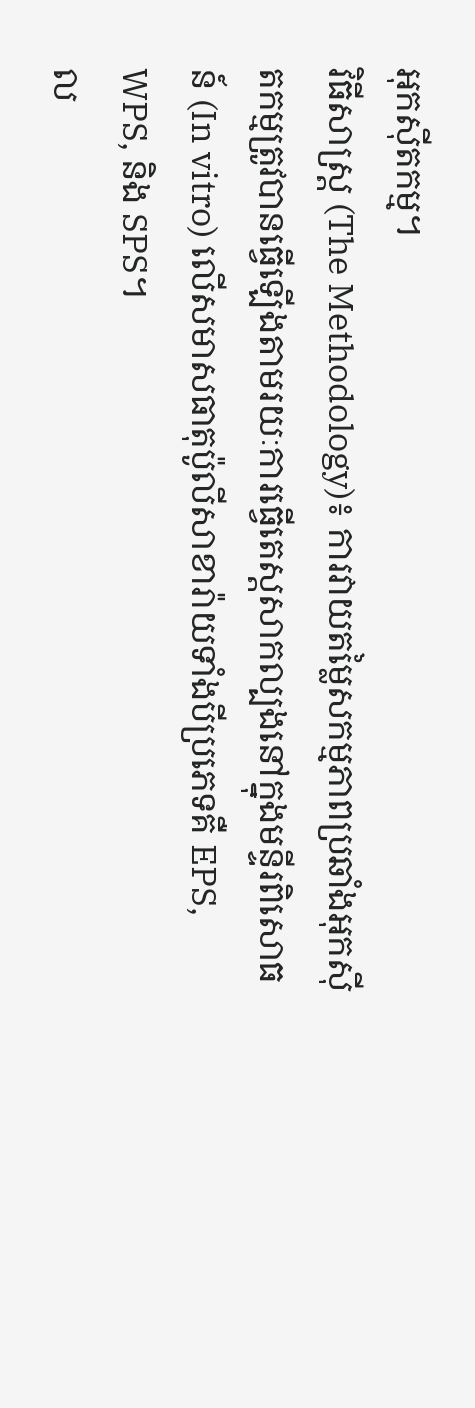អុកស៊ីតកម្ម។
វិធីសាស្ត្រ (The Methodology)៖ ការវាយតម្លៃសកម្មភាពប្រឆាំងអុកស៊ីតកម្មត្រូវបានធ្វើឡើងតាមរយៈការធ្វើតេស្តសាកល្បងនៅក្នុងមន្ទីរពិសោធន៍ (In vitro) លើសមាសធាតុប៉ូលីសាខារ៉ាយទាំងបីប្រភេទគឺ EPS, WPS, និង SPS។
ល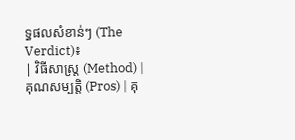ទ្ធផលសំខាន់ៗ (The Verdict)៖
| វិធីសាស្ត្រ (Method) | គុណសម្បត្តិ (Pros) | គុ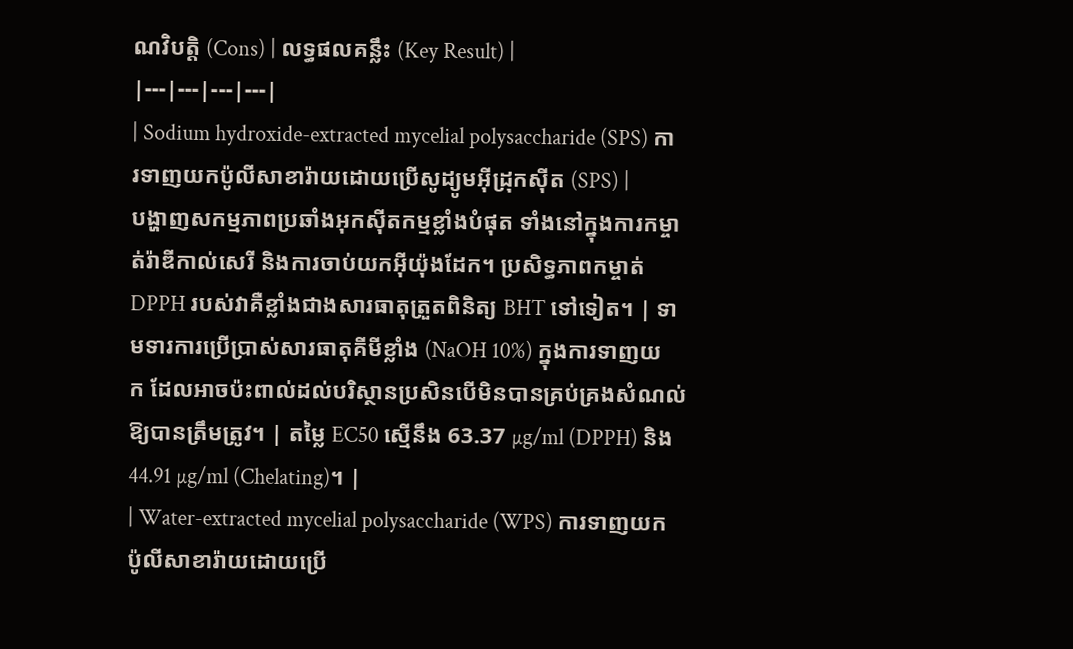ណវិបត្តិ (Cons) | លទ្ធផលគន្លឹះ (Key Result) |
|---|---|---|---|
| Sodium hydroxide-extracted mycelial polysaccharide (SPS) ការទាញយកប៉ូលីសាខារ៉ាយដោយប្រើសូដ្យូមអ៊ីដ្រុកស៊ីត (SPS) |
បង្ហាញសកម្មភាពប្រឆាំងអុកស៊ីតកម្មខ្លាំងបំផុត ទាំងនៅក្នុងការកម្ចាត់រ៉ាឌីកាល់សេរី និងការចាប់យកអ៊ីយ៉ុងដែក។ ប្រសិទ្ធភាពកម្ចាត់ DPPH របស់វាគឺខ្លាំងជាងសារធាតុត្រួតពិនិត្យ BHT ទៅទៀត។ | ទាមទារការប្រើប្រាស់សារធាតុគីមីខ្លាំង (NaOH 10%) ក្នុងការទាញយក ដែលអាចប៉ះពាល់ដល់បរិស្ថានប្រសិនបើមិនបានគ្រប់គ្រងសំណល់ឱ្យបានត្រឹមត្រូវ។ | តម្លៃ EC50 ស្មើនឹង 63.37 µg/ml (DPPH) និង 44.91 µg/ml (Chelating)។ |
| Water-extracted mycelial polysaccharide (WPS) ការទាញយកប៉ូលីសាខារ៉ាយដោយប្រើ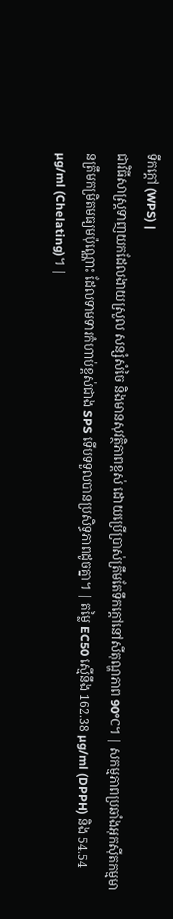ទឹកក្ដៅ (WPS) |
ជាវិធីសាស្ត្រទាញយកដែលងាយស្រួល សន្សំសំចៃ និងមានសុវត្ថិភាពខ្ពស់ ដោយប្រើប្រាស់ត្រឹមតែទឹកក្តៅនៅសីតុណ្ហភាព 90°C។ | សកម្មភាពប្រឆាំងអុកស៊ីតកម្មមានត្រឹមកម្រិតមធ្យមប៉ុណ្ណោះ ដែលទាមទារកំហាប់ខ្ពស់ជាង SPS ទើបទទួលបានប្រសិទ្ធភាពដូចគ្នា។ | តម្លៃ EC50 ស្មើនឹង 162.38 µg/ml (DPPH) និង 54.54 µg/ml (Chelating)។ |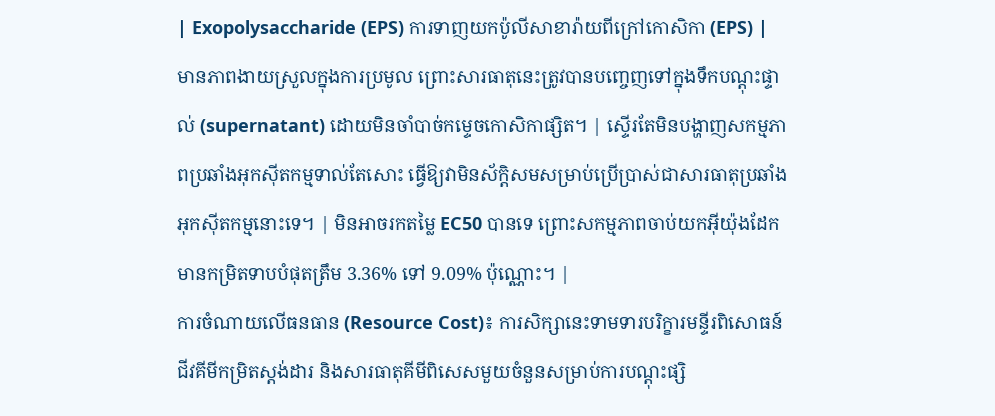| Exopolysaccharide (EPS) ការទាញយកប៉ូលីសាខារ៉ាយពីក្រៅកោសិកា (EPS) |
មានភាពងាយស្រួលក្នុងការប្រមូល ព្រោះសារធាតុនេះត្រូវបានបញ្ចេញទៅក្នុងទឹកបណ្តុះផ្ទាល់ (supernatant) ដោយមិនចាំបាច់កម្ទេចកោសិកាផ្សិត។ | ស្ទើរតែមិនបង្ហាញសកម្មភាពប្រឆាំងអុកស៊ីតកម្មទាល់តែសោះ ធ្វើឱ្យវាមិនស័ក្តិសមសម្រាប់ប្រើប្រាស់ជាសារធាតុប្រឆាំងអុកស៊ីតកម្មនោះទេ។ | មិនអាចរកតម្លៃ EC50 បានទេ ព្រោះសកម្មភាពចាប់យកអ៊ីយ៉ុងដែកមានកម្រិតទាបបំផុតត្រឹម 3.36% ទៅ 9.09% ប៉ុណ្ណោះ។ |
ការចំណាយលើធនធាន (Resource Cost)៖ ការសិក្សានេះទាមទារបរិក្ខារមន្ទីរពិសោធន៍ជីវគីមីកម្រិតស្តង់ដារ និងសារធាតុគីមីពិសេសមួយចំនួនសម្រាប់ការបណ្តុះផ្សិ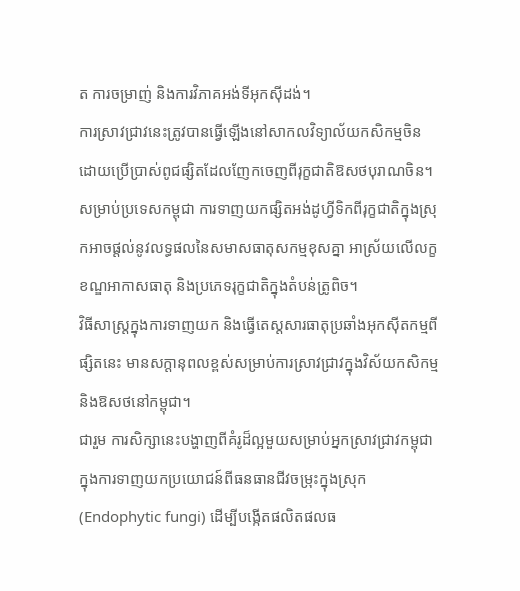ត ការចម្រាញ់ និងការវិភាគអង់ទីអុកស៊ីដង់។
ការស្រាវជ្រាវនេះត្រូវបានធ្វើឡើងនៅសាកលវិទ្យាល័យកសិកម្មចិន ដោយប្រើប្រាស់ពូជផ្សិតដែលញែកចេញពីរុក្ខជាតិឱសថបុរាណចិន។ សម្រាប់ប្រទេសកម្ពុជា ការទាញយកផ្សិតអង់ដូហ្វីទិកពីរុក្ខជាតិក្នុងស្រុកអាចផ្តល់នូវលទ្ធផលនៃសមាសធាតុសកម្មខុសគ្នា អាស្រ័យលើលក្ខខណ្ឌអាកាសធាតុ និងប្រភេទរុក្ខជាតិក្នុងតំបន់ត្រូពិច។
វិធីសាស្ត្រក្នុងការទាញយក និងធ្វើតេស្តសារធាតុប្រឆាំងអុកស៊ីតកម្មពីផ្សិតនេះ មានសក្តានុពលខ្ពស់សម្រាប់ការស្រាវជ្រាវក្នុងវិស័យកសិកម្ម និងឱសថនៅកម្ពុជា។
ជារួម ការសិក្សានេះបង្ហាញពីគំរូដ៏ល្អមួយសម្រាប់អ្នកស្រាវជ្រាវកម្ពុជា ក្នុងការទាញយកប្រយោជន៍ពីធនធានជីវចម្រុះក្នុងស្រុក (Endophytic fungi) ដើម្បីបង្កើតផលិតផលធ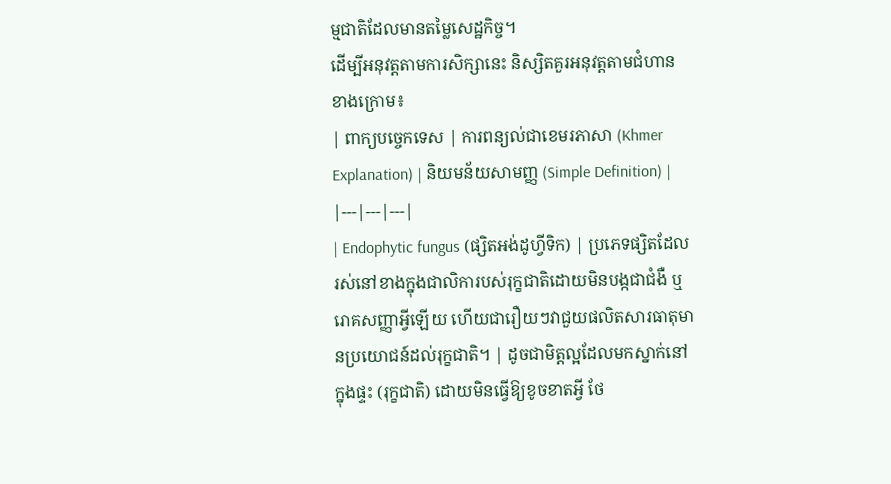ម្មជាតិដែលមានតម្លៃសេដ្ឋកិច្ច។
ដើម្បីអនុវត្តតាមការសិក្សានេះ និស្សិតគួរអនុវត្តតាមជំហានខាងក្រោម៖
| ពាក្យបច្ចេកទេស | ការពន្យល់ជាខេមរភាសា (Khmer Explanation) | និយមន័យសាមញ្ញ (Simple Definition) |
|---|---|---|
| Endophytic fungus (ផ្សិតអង់ដូហ្វីទិក) | ប្រភេទផ្សិតដែលរស់នៅខាងក្នុងជាលិការបស់រុក្ខជាតិដោយមិនបង្កជាជំងឺ ឬរោគសញ្ញាអ្វីឡើយ ហើយជារឿយៗវាជួយផលិតសារធាតុមានប្រយោជន៍ដល់រុក្ខជាតិ។ | ដូចជាមិត្តល្អដែលមកស្នាក់នៅក្នុងផ្ទះ (រុក្ខជាតិ) ដោយមិនធ្វើឱ្យខូចខាតអ្វី ថែ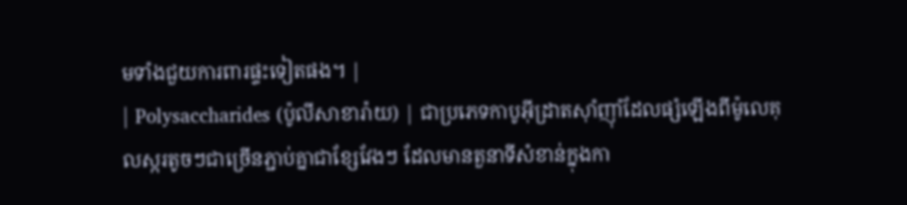មទាំងជួយការពារផ្ទះទៀតផង។ |
| Polysaccharides (ប៉ូលីសាខារ៉ាយ) | ជាប្រភេទកាបូអ៊ីដ្រាតស៊ាំញ៉ាំដែលផ្សំឡើងពីម៉ូលេគុលស្ករតូចៗជាច្រើនភ្ជាប់គ្នាជាខ្សែវែងៗ ដែលមានតួនាទីសំខាន់ក្នុងកា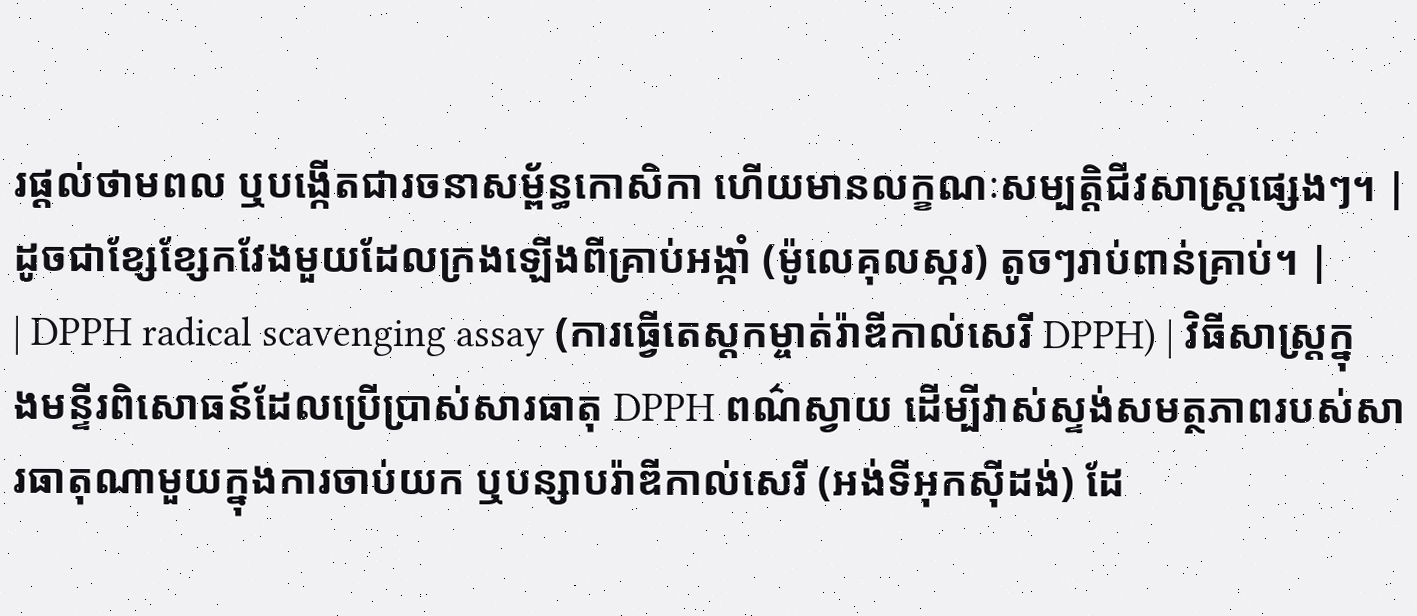រផ្តល់ថាមពល ឬបង្កើតជារចនាសម្ព័ន្ធកោសិកា ហើយមានលក្ខណៈសម្បត្តិជីវសាស្រ្តផ្សេងៗ។ | ដូចជាខ្សែខ្សែកវែងមួយដែលក្រងឡើងពីគ្រាប់អង្កាំ (ម៉ូលេគុលស្ករ) តូចៗរាប់ពាន់គ្រាប់។ |
| DPPH radical scavenging assay (ការធ្វើតេស្តកម្ចាត់រ៉ាឌីកាល់សេរី DPPH) | វិធីសាស្ត្រក្នុងមន្ទីរពិសោធន៍ដែលប្រើប្រាស់សារធាតុ DPPH ពណ៌ស្វាយ ដើម្បីវាស់ស្ទង់សមត្ថភាពរបស់សារធាតុណាមួយក្នុងការចាប់យក ឬបន្សាបរ៉ាឌីកាល់សេរី (អង់ទីអុកស៊ីដង់) ដែ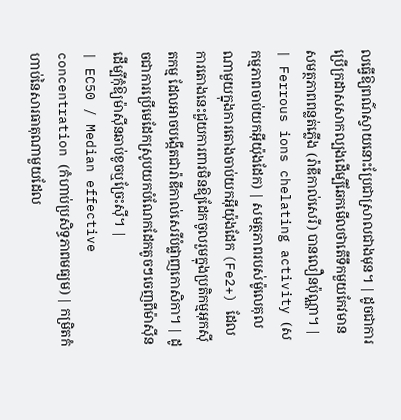លធ្វើឱ្យពណ៌ស្វាយនោះប្រែជាស្រាលជាងមុន។ | ដូចជាការប្រើក្រដាសសាកល្បងដើម្បីឆែកមើលថាតើទឹកមួយកែវមានសមត្ថភាពពន្លត់ភ្លើង (រ៉ាឌីកាល់សេរី) បានលឿនប៉ុណ្ណា។ |
| Ferrous ions chelating activity (សកម្មភាពចាប់យកអ៊ីយ៉ុងដែក) | សមត្ថភាពរបស់ម៉ូលេគុលណាមួយក្នុងការតោងចាប់យកអ៊ីយ៉ុងដែក (Fe2+) ដែលការតោងនេះជួយការពារមិនឱ្យដែកចូលរួមក្នុងប្រតិកម្មអុកស៊ីតកម្ម ដែលអាចបង្កើតជារ៉ាឌីកាល់សេរីបំផ្លាញកោសិកា។ | ដូចជាការប្រើមេដែកស្រូបយកបំណែកដែកតូចៗចេញពីម៉ាស៊ីន ដើម្បីកុំឱ្យម៉ាស៊ីនឆាប់ខូចឬច្រែះស៊ី។ |
| EC50 / Median effective concentration (កំហាប់ប្រសិទ្ធភាពមធ្យម) | កម្រិតកំហាប់នៃសារធាតុណាមួយដែល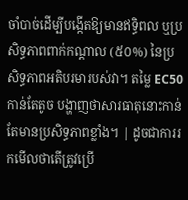ចាំបាច់ដើម្បីបង្កើតឱ្យមានឥទ្ធិពល ឬប្រសិទ្ធភាពពាក់កណ្តាល (៥០%) នៃប្រសិទ្ធភាពអតិបរមារបស់វា។ តម្លៃ EC50 កាន់តែតូច បង្ហាញថាសារធាតុនោះកាន់តែមានប្រសិទ្ធភាពខ្លាំង។ | ដូចជាការរកមើលថាតើត្រូវប្រើ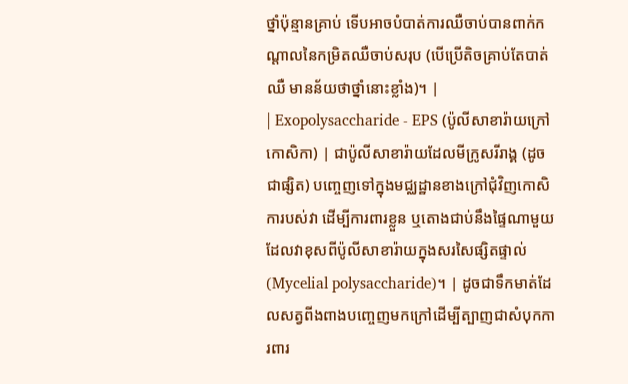ថ្នាំប៉ុន្មានគ្រាប់ ទើបអាចបំបាត់ការឈឺចាប់បានពាក់កណ្តាលនៃកម្រិតឈឺចាប់សរុប (បើប្រើតិចគ្រាប់តែបាត់ឈឺ មានន័យថាថ្នាំនោះខ្លាំង)។ |
| Exopolysaccharide - EPS (ប៉ូលីសាខារ៉ាយក្រៅកោសិកា) | ជាប៉ូលីសាខារ៉ាយដែលមីក្រូសរីរាង្គ (ដូចជាផ្សិត) បញ្ចេញទៅក្នុងមជ្ឈដ្ឋានខាងក្រៅជុំវិញកោសិការបស់វា ដើម្បីការពារខ្លួន ឬតោងជាប់នឹងផ្ទៃណាមួយ ដែលវាខុសពីប៉ូលីសាខារ៉ាយក្នុងសរសៃផ្សិតផ្ទាល់ (Mycelial polysaccharide)។ | ដូចជាទឹកមាត់ដែលសត្វពីងពាងបញ្ចេញមកក្រៅដើម្បីត្បាញជាសំបុកការពារ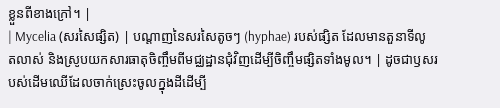ខ្លួនពីខាងក្រៅ។ |
| Mycelia (សរសៃផ្សិត) | បណ្តាញនៃសរសៃតូចៗ (hyphae) របស់ផ្សិត ដែលមានតួនាទីលូតលាស់ និងស្រូបយកសារធាតុចិញ្ចឹមពីមជ្ឈដ្ឋានជុំវិញដើម្បីចិញ្ចឹមផ្សិតទាំងមូល។ | ដូចជាឫសរបស់ដើមឈើដែលចាក់ស្រេះចូលក្នុងដីដើម្បី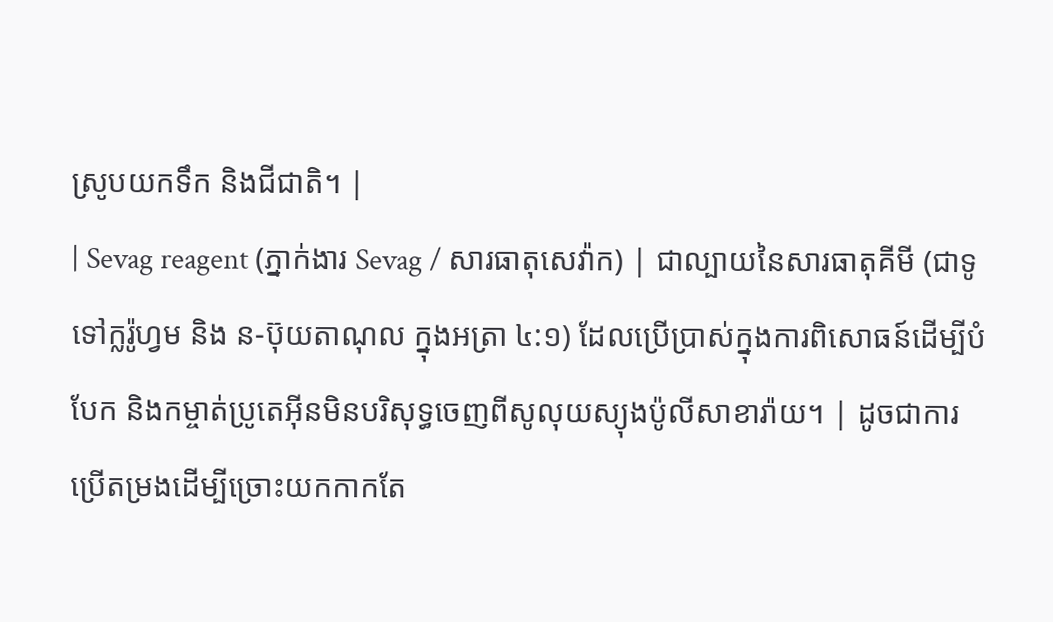ស្រូបយកទឹក និងជីជាតិ។ |
| Sevag reagent (ភ្នាក់ងារ Sevag / សារធាតុសេវ៉ាក) | ជាល្បាយនៃសារធាតុគីមី (ជាទូទៅក្លរ៉ូហ្វម និង ន-ប៊ុយតាណុល ក្នុងអត្រា ៤:១) ដែលប្រើប្រាស់ក្នុងការពិសោធន៍ដើម្បីបំបែក និងកម្ចាត់ប្រូតេអ៊ីនមិនបរិសុទ្ធចេញពីសូលុយស្យុងប៉ូលីសាខារ៉ាយ។ | ដូចជាការប្រើតម្រងដើម្បីច្រោះយកកាកតែ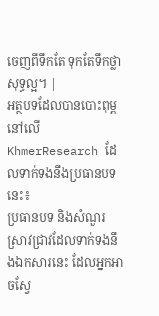ចេញពីទឹកតែ ទុកតែទឹកថ្លាសុទ្ធល្អ។ |
អត្ថបទដែលបានបោះពុម្ពនៅលើ KhmerResearch ដែលទាក់ទងនឹងប្រធានបទនេះ៖
ប្រធានបទ និងសំណួរស្រាវជ្រាវដែលទាក់ទងនឹងឯកសារនេះ ដែលអ្នកអាចស្វែ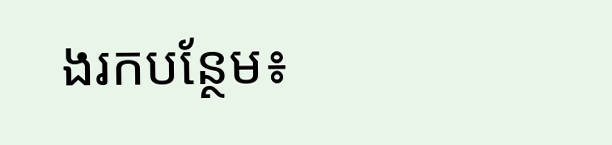ងរកបន្ថែម៖